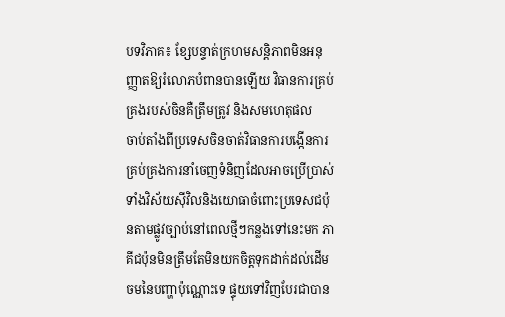បទវិភាគ៖ ខ្សែបន្ទាត់ក្រហមសន្តិភាពមិនអនុញ្ញាតឱ្យរំលោភបំពានបានឡើយ វិធានការគ្រប់គ្រងរបស់ចិនគឺត្រឹមត្រូវ និងសមហេតុផល
ចាប់តាំងពីប្រទេសចិនចាត់វិធានការបង្កើនការគ្រប់គ្រងការនាំចេញទំនិញដែលអាចប្រើប្រាស់ទាំងវិស័យស៊ីវិលនិងយោធាចំពោះប្រទេសជប៉ុនតាមផ្លូវច្បាប់នៅពេលថ្មីៗកន្លងទៅនេះមក ភាគីជប៉ុនមិនត្រឹមតែមិនយកចិត្តទុកដាក់ដល់ដើមចមនៃបញ្ហាប៉ុណ្ណោះទេ ផ្ទុយទៅវិញបែរជាបាន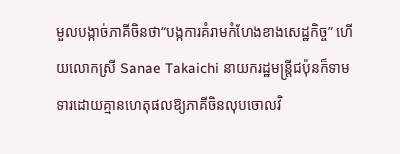មួលបង្កាច់ភាគីចិនថា“បង្កការគំរាមកំហែងខាងសេដ្ឋកិច្ច” ហើយលោកស្រី Sanae Takaichi នាយករដ្ឋមន្ត្រីជប៉ុនក៏ទាមទារដោយគ្មានហេតុផលឱ្យភាគីចិនលុបចោលវិ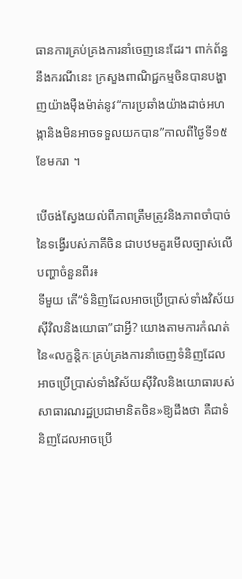ធានការគ្រប់គ្រងការនាំចេញនេះដែរ។ ពាក់ព័ន្ធនឹងករណីនេះ ក្រសួងពាណិជ្ជកម្មចិនបានបង្ហាញយ៉ាងម៉ឺងម៉ាត់នូវ“ការប្រឆាំងយ៉ាងដាច់អហង្កានិងមិនអាចទទួលយកបាន”កាលពីថ្ងៃទី១៥ខែមករា ។

បើចង់ស្វែងយល់ពីភាពត្រឹមត្រូវនិងភាពចាំបាច់នៃទង្វើរបស់ភាគីចិន ជាបឋមគួរមើលច្បាស់លើបញ្ហាចំនួនពីរ៖
ទីមួយ តើ“ទំនិញដែលអាចប្រើប្រាស់ទាំងវិស័យស៊ីវិលនិងយោធា”ជាអ្វី? យោងតាមការកំណត់នៃ«លក្ខន្តិកៈគ្រប់គ្រងការនាំចេញទំនិញដែលអាចប្រើប្រាស់ទាំងវិស័យស៊ីវិលនិងយោធារបស់សាធារណរដ្ឋប្រជាមានិតចិន»ឱ្យដឹងថា គឺជាទំនិញដែលអាចប្រើ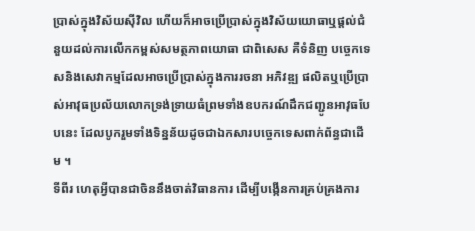ប្រាស់ក្នុងវិស័យស៊ីវិល ហើយក៏អាចប្រើប្រាស់ក្នុងវិស័យយោធាឬផ្តល់ជំនួយដល់ការលើកកម្ពស់សមត្ថភាពយោធា ជាពិសេស គឺទំនិញ បច្ចេកទេសនិងសេវាកម្មដែលអាចប្រើប្រាស់ក្នុងការរចនា អភិវឌ្ឍ ផលិតឬប្រើប្រាស់អាវុធប្រល័យលោកទ្រង់ទ្រាយធំព្រមទាំងឧបករណ៍ដឹកជញ្ជូនអាវុធបែបនេះ ដែលបូករួមទាំងទិន្នន័យដូចជាឯកសារបច្ចេកទេសពាក់ព័ន្ធជាដើម ។
ទីពីរ ហេតុអ្វីបានជាចិននឹងចាត់វិធានការ ដើម្បីបង្កើនការគ្រប់គ្រងការ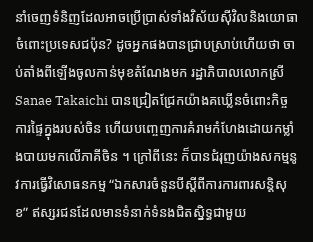នាំចេញទំនិញដែលអាចប្រើប្រាស់ទាំងវិស័យស៊ីវិលនិងយោធាចំពោះប្រទេសជប៉ុន? ដូចអ្នកផងបានជ្រាបស្រាប់ហើយថា ចាប់តាំងពីឡើងចូលកាន់មុខតំណែងមក រដ្ឋាភិបាលលោកស្រី Sanae Takaichi បានជ្រៀតជ្រែកយ៉ាងគឃ្លើនចំពោះកិច្ចការផ្ទៃក្នុងរបស់ចិន ហើយបញ្ចេញការគំរាមកំហែងដោយកម្លាំងបាយមកលើភាគីចិន ។ ក្រៅពីនេះ ក៏បានជំរុញយ៉ាងសកម្មនូវការធ្វើវិសោធនកម្ម “ឯកសារចំនួនបីស្តីពីការការពារសន្តិសុខ” ឥស្សរជនដែលមានទំនាក់ទំនងជិតស្និទ្ធជាមួយ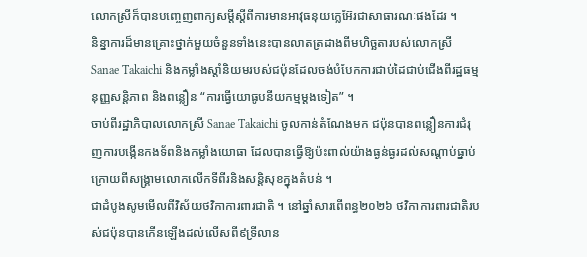លោកស្រីក៏បានបញ្ចេញពាក្យសម្តីស្តីពីការមានអាវុធនុយក្លេអ៊ែរជាសាធារណៈផងដែរ ។
និន្នាការដ៏មានគ្រោះថ្នាក់មួយចំនួនទាំងនេះបានលាតត្រដាងពីមហិច្ឆតារបស់លោកស្រី Sanae Takaichi និងកម្លាំងស្តាំនិយមរបស់ជប៉ុនដែលចង់បំបែកការជាប់ដៃជាប់ជើងពីរដ្ឋធម្មនុញ្ញសន្តិភាព និងពន្លឿន “ការធ្វើយោធូបនីយកម្មម្តងទៀត” ។
ចាប់ពីរដ្ឋាភិបាលលោកស្រី Sanae Takaichi ចូលកាន់តំណែងមក ជប៉ុនបានពន្លឿនការជំរុញការបង្កើនកងទ័ពនិងកម្លាំងយោធា ដែលបានធ្វើឱ្យប៉ះពាល់យ៉ាងធ្ងន់ធ្ងរដល់សណ្តាប់ធ្នាប់ក្រោយពីសង្គ្រាមលោកលើកទីពីរនិងសន្តិសុខក្នុងតំបន់ ។
ជាដំបូងសូមមើលពីវិស័យថវិកាការពារជាតិ ។ នៅឆ្នាំសារពើពន្ធ២០២៦ ថវិកាការពារជាតិរបស់ជប៉ុនបានកើនឡើងដល់លើសពី៩ទ្រីលាន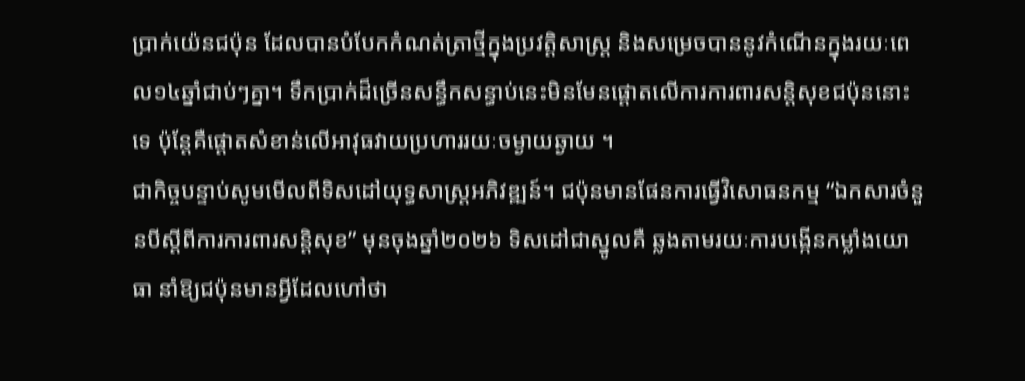ប្រាក់យ៉េនជប៉ុន ដែលបានបំបែកកំណត់ត្រាថ្មីក្នុងប្រវត្តិសាស្ត្រ និងសម្រេចបាននូវកំណើនក្នុងរយៈពេល១៤ឆ្នាំជាប់ៗគ្នា។ ទឹកប្រាក់ដ៏ច្រើនសន្ធឹកសន្ធាប់នេះមិនមែនផ្តោតលើការការពារសន្តិសុខជប៉ុននោះទេ ប៉ុន្តែគឺផ្តោតសំខាន់លើអាវុធវាយប្រហាររយៈចម្ងាយឆ្ងាយ ។
ជាកិច្ចបន្ទាប់សូមមើលពីទិសដៅយុទ្ធសាស្ត្រអភិវឌ្ឍន៍។ ជប៉ុនមានផែនការធ្វើវិសោធនកម្ម “ឯកសារចំនួនបីស្តីពីការការពារសន្តិសុខ” មុនចុងឆ្នាំ២០២៦ ទិសដៅជាស្នូលគឺ ឆ្លងតាមរយៈការបង្កើនកម្លាំងយោធា នាំឱ្យជប៉ុនមានអ្វីដែលហៅថា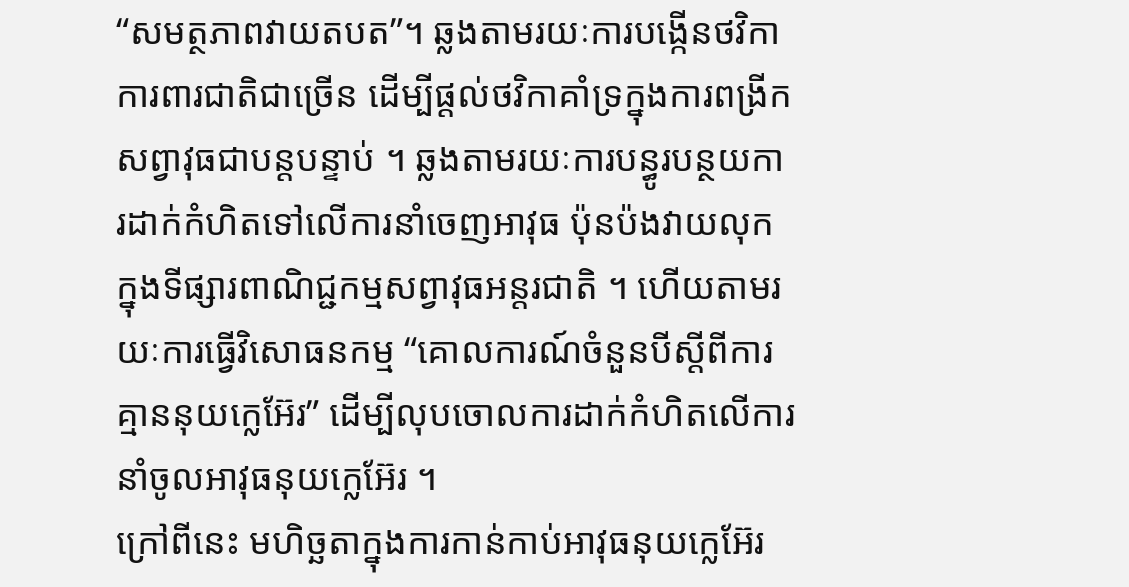“សមត្ថភាពវាយតបត”។ ឆ្លងតាមរយៈការបង្កើនថវិកាការពារជាតិជាច្រើន ដើម្បីផ្តល់ថវិកាគាំទ្រក្នុងការពង្រីកសព្វាវុធជាបន្តបន្ទាប់ ។ ឆ្លងតាមរយៈការបន្ធូរបន្ថយការដាក់កំហិតទៅលើការនាំចេញអាវុធ ប៉ុនប៉ងវាយលុកក្នុងទីផ្សារពាណិជ្ជកម្មសព្វាវុធអន្តរជាតិ ។ ហើយតាមរយៈការធ្វើវិសោធនកម្ម “គោលការណ៍ចំនួនបីស្តីពីការគ្មាននុយក្លេអ៊ែរ” ដើម្បីលុបចោលការដាក់កំហិតលើការនាំចូលអាវុធនុយក្លេអ៊ែរ ។
ក្រៅពីនេះ មហិច្ឆតាក្នុងការកាន់កាប់អាវុធនុយក្លេអ៊ែរ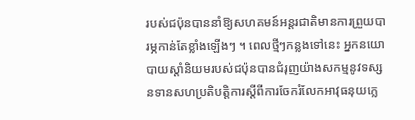របស់ជប៉ុនបាននាំឱ្យសហគមន៍អន្តរជាតិមានការព្រួយបារម្ភកាន់តែខ្លាំងឡើងៗ ។ ពេលថ្មីៗកន្លងទៅនេះ អ្នកនយោបាយស្តាំនិយមរបស់ជប៉ុនបានជំរុញយ៉ាងសកម្មនូវទស្សនទានសហប្រតិបត្តិការស្តីពីការចែករំលែកអាវុធនុយក្លេ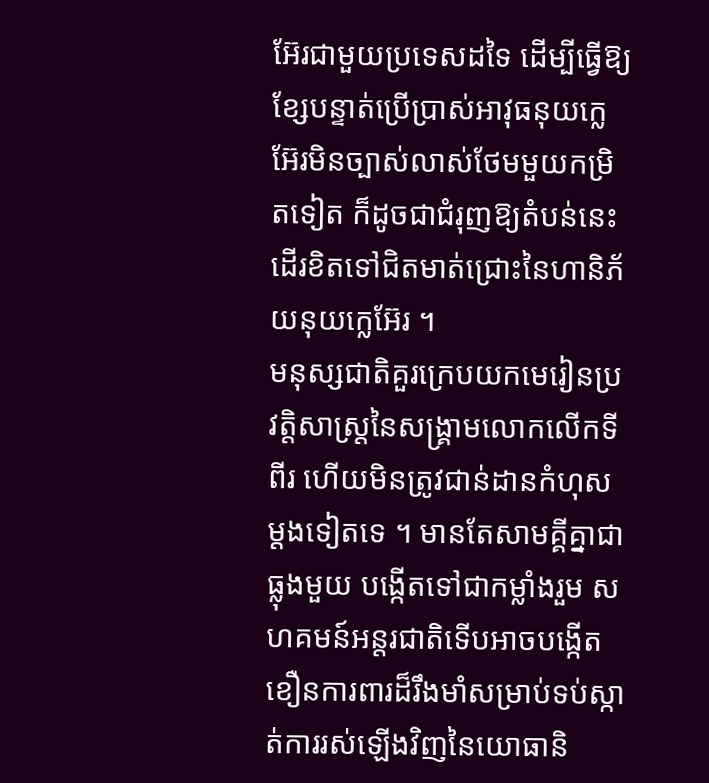អ៊ែរជាមួយប្រទេសដទៃ ដើម្បីធ្វើឱ្យខ្សែបន្ទាត់ប្រើប្រាស់អាវុធនុយក្លេអ៊ែរមិនច្បាស់លាស់ថែមមួយកម្រិតទៀត ក៏ដូចជាជំរុញឱ្យតំបន់នេះដើរខិតទៅជិតមាត់ជ្រោះនៃហានិភ័យនុយក្លេអ៊ែរ ។
មនុស្សជាតិគួរក្រេបយកមេរៀនប្រវត្តិសាស្ត្រនៃសង្គ្រាមលោកលើកទីពីរ ហើយមិនត្រូវជាន់ដានកំហុសម្តងទៀតទេ ។ មានតែសាមគ្គីគ្នាជាធ្លុងមួយ បង្កើតទៅជាកម្លាំងរួម សហគមន៍អន្តរជាតិទើបអាចបង្កើតខឿនការពារដ៏រឹងមាំសម្រាប់ទប់ស្កាត់ការរស់ឡើងវិញនៃយោធានិ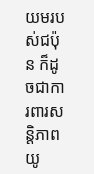យមរបស់ជប៉ុន ក៏ដូចជាការពារសន្តិភាពយូ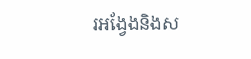រអង្វែងនិងស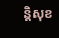ន្តិសុខ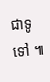ជាទូទៅ ៕